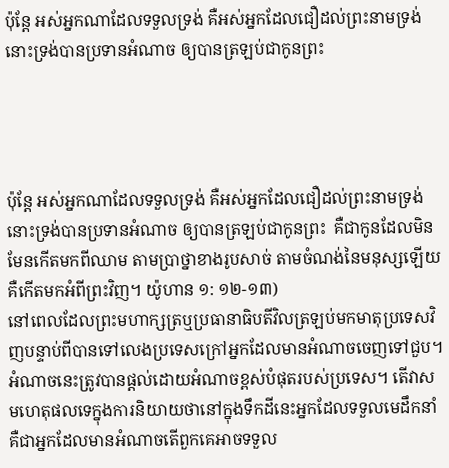ប៉ុន្តែ អស់អ្នកណាដែលទទួលទ្រង់ គឺអស់អ្នកដែលជឿដល់ព្រះ‌នាមទ្រង់ នោះទ្រង់បានប្រទានអំណាច ឲ្យបានត្រឡប់ជាកូនព្រះ




ប៉ុន្តែ អស់អ្នកណាដែលទទួលទ្រង់ គឺអស់អ្នកដែលជឿដល់ព្រះនាមទ្រង់ នោះទ្រង់បានប្រទានអំណាច ឲ្យបានត្រឡប់ជាកូនព្រះ  គឺជាកូនដែលមិនមែនកើតមកពីឈាម តាមប្រាថ្នាខាងរូបសាច់ តាមចំណង់នៃមនុស្សឡើយ គឺកើតមកអំពីព្រះវិញ។ យ៉ូហាន ១: ១២-១៣)
នៅពេលដែលព្រះមហាក្សត្រឬប្រធានាធិបតីវិលត្រឡប់មកមាតុប្រទេសវិញបន្ទាប់ពីបានទៅលេងប្រទេសក្រៅអ្នកដែលមានអំណាចចេញទៅជួប។ អំណាចនេះត្រូវបានផ្តល់ដោយអំណាចខ្ពស់បំផុតរបស់ប្រទេស។ តើវាសមហេតុផលទេក្នុងការនិយាយថានៅក្នុងទឹកដីនេះអ្នកដែលទទួលមេដឹកនាំគឺជាអ្នកដែលមានអំណាចតើពួកគេអាចទទួល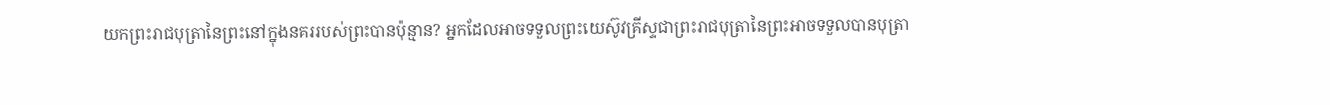យកព្រះរាជបុត្រានៃព្រះនៅក្នុងនគររបស់ព្រះបានប៉ុន្មាន? អ្នកដែលអាចទទួលព្រះយេស៊ូវគ្រីស្ទជាព្រះរាជបុត្រានៃព្រះអាចទទួលបានបុត្រា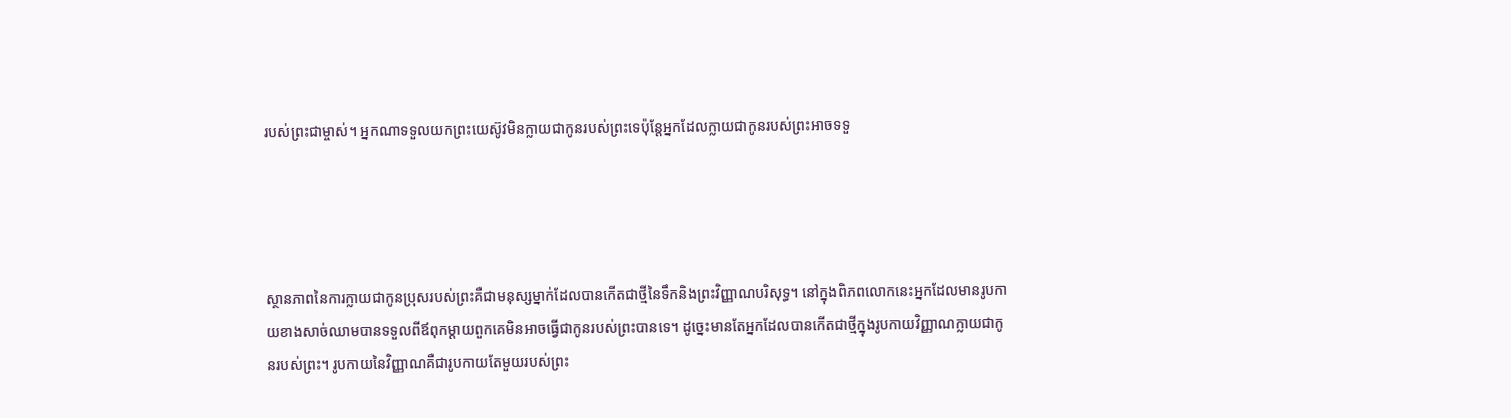របស់ព្រះជាម្ចាស់។ អ្នកណាទទួលយកព្រះយេស៊ូវមិនក្លាយជាកូនរបស់ព្រះទេប៉ុន្តែអ្នកដែលក្លាយជាកូនរបស់ព្រះអាចទទួ




ស្ថានភាពនៃការក្លាយជាកូនប្រុសរបស់ព្រះគឺជាមនុស្សម្នាក់ដែលបានកើតជាថ្មីនៃទឹកនិងព្រះវិញ្ញាណបរិសុទ្ធ។ នៅក្នុងពិភពលោកនេះអ្នកដែលមានរូបកាយខាងសាច់ឈាមបានទទួលពីឪពុកម្តាយពួកគេមិនអាចធ្វើជាកូនរបស់ព្រះបានទេ។ ដូច្នេះមានតែអ្នកដែលបានកើតជាថ្មីក្នុងរូបកាយវិញ្ញាណក្លាយជាកូនរបស់ព្រះ។ រូបកាយនៃវិញ្ញាណគឺជារូបកាយតែមួយរបស់ព្រះ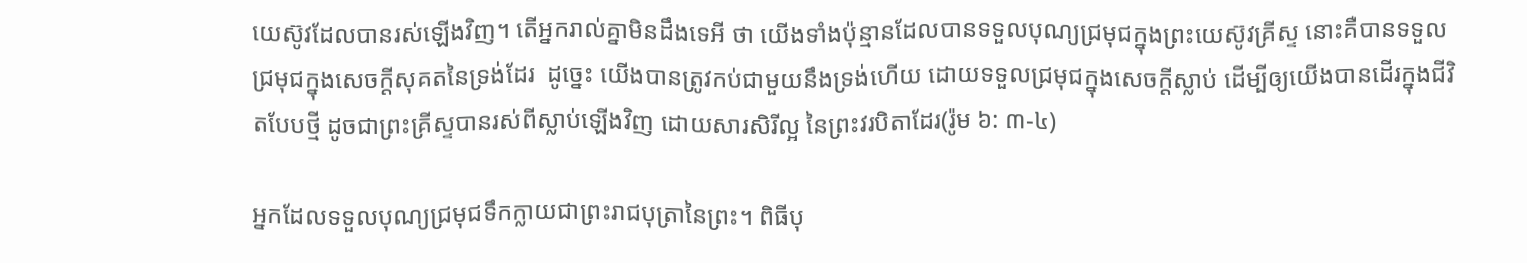យេស៊ូវដែលបានរស់ឡើងវិញ។ តើអ្នករាល់គ្នាមិនដឹងទេអី ថា យើងទាំងប៉ុន្មានដែលបានទទួលបុណ្យជ្រមុជក្នុងព្រះយេស៊ូវគ្រីស្ទ នោះគឺបានទទួលជ្រមុជក្នុងសេចក្ដីសុគតនៃទ្រង់ដែរ  ដូច្នេះ យើងបានត្រូវកប់ជាមួយនឹងទ្រង់ហើយ ដោយទទួលជ្រមុជក្នុងសេចក្ដីស្លាប់ ដើម្បីឲ្យយើងបានដើរក្នុងជីវិតបែបថ្មី ដូចជាព្រះគ្រីស្ទបានរស់ពីស្លាប់ឡើងវិញ ដោយសារសិរីល្អ នៃព្រះវរបិតាដែរ(រ៉ូម ៦: ៣-៤)

អ្នកដែលទទួលបុណ្យជ្រមុជទឹកក្លាយជាព្រះរាជបុត្រានៃព្រះ។ ពិធីបុ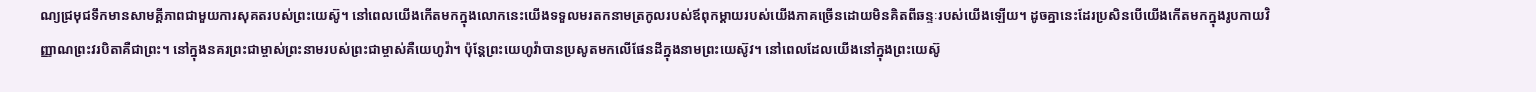ណ្យជ្រមុជទឹកមានសាមគ្គីភាពជាមួយការសុគតរបស់ព្រះយេស៊ូ។ នៅពេលយើងកើតមកក្នុងលោកនេះយើងទទួលមរតកនាមត្រកូលរបស់ឪពុកម្តាយរបស់យើងភាគច្រើនដោយមិនគិតពីឆន្ទៈរបស់យើងឡើយ។ ដូចគ្នានេះដែរប្រសិនបើយើងកើតមកក្នុងរូបកាយវិញ្ញាណព្រះវរបិតាគឺជាព្រះ។ នៅក្នុងនគរព្រះជាម្ចាស់ព្រះនាមរបស់ព្រះជាម្ចាស់គឺយេហូវ៉ា។ ប៉ុន្តែព្រះយេហូវ៉ាបានប្រសូតមកលើផែនដីក្នុងនាមព្រះយេស៊ូវ។ នៅពេលដែលយើងនៅក្នុងព្រះយេស៊ូ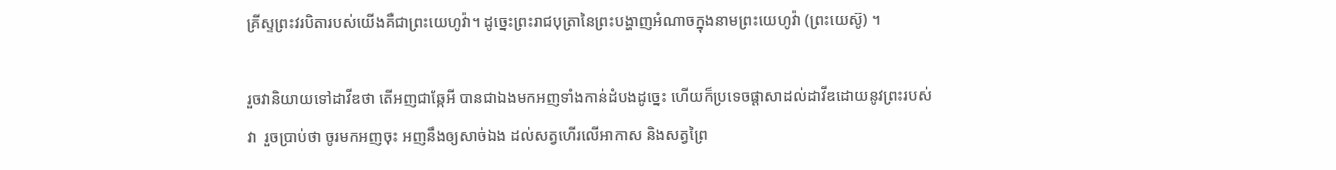គ្រីស្ទព្រះវរបិតារបស់យើងគឺជាព្រះយេហូវ៉ា។ ដូច្នេះព្រះរាជបុត្រានៃព្រះបង្ហាញអំណាចក្នុងនាមព្រះយេហូវ៉ា (ព្រះយេស៊ូ) ។

រួចវានិយាយទៅដាវីឌថា តើអញជាឆ្កែអី បានជាឯងមកអញទាំងកាន់ដំបងដូច្នេះ ហើយក៏ប្រទេចផ្តាសាដល់ដាវីឌដោយនូវព្រះរបស់វា  រួចប្រាប់ថា ចូរមកអញចុះ អញនឹងឲ្យសាច់ឯង ដល់សត្វហើរលើអាកាស និងសត្វព្រៃ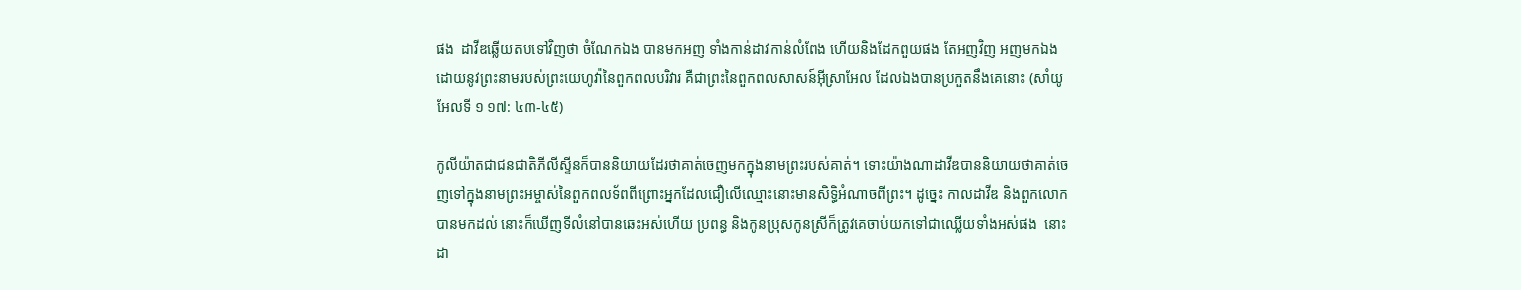ផង  ដាវីឌឆ្លើយតបទៅវិញថា ចំណែកឯង បានមកអញ ទាំងកាន់ដាវកាន់លំពែង ហើយនិងដែកពួយផង តែអញវិញ អញមកឯងដោយនូវព្រះនាមរបស់ព្រះយេហូវ៉ានៃពួកពលបរិវារ គឺជាព្រះនៃពួកពលសាសន៍អ៊ីស្រាអែល ដែលឯងបានប្រកួតនឹងគេនោះ (សាំយូអែលទី ១ ១៧: ៤៣-៤៥)

កូលីយ៉ាតជាជនជាតិភីលីស្ទីនក៏បាននិយាយដែរថាគាត់ចេញមកក្នុងនាមព្រះរបស់គាត់។ ទោះយ៉ាងណាដាវីឌបាននិយាយថាគាត់ចេញទៅក្នុងនាមព្រះអម្ចាស់នៃពួកពលទ័ពពីព្រោះអ្នកដែលជឿលើឈ្មោះនោះមានសិទ្ធិអំណាចពីព្រះ។ ដូច្នេះ កាលដាវីឌ និងពួកលោកបានមកដល់ នោះក៏ឃើញទីលំនៅបានឆេះអស់ហើយ ប្រពន្ធ និងកូនប្រុសកូនស្រីក៏ត្រូវគេចាប់យកទៅជាឈ្លើយទាំងអស់ផង  នោះដា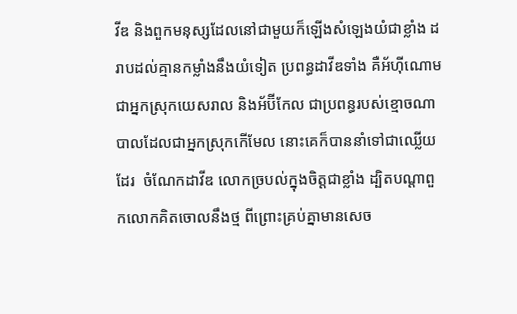វីឌ និងពួកមនុស្សដែលនៅជាមួយក៏ឡើងសំឡេងយំជាខ្លាំង ដរាបដល់គ្មានកម្លាំងនឹងយំទៀត ប្រពន្ធដាវីឌទាំង គឺអ័ហ៊ីណោម ជាអ្នកស្រុកយេសរាល និងអ័ប៊ីកែល ជាប្រពន្ធរបស់ខ្មោចណាបាលដែលជាអ្នកស្រុកកើមែល នោះគេក៏បាននាំទៅជាឈ្លើយដែរ  ចំណែកដាវីឌ លោកច្របល់ក្នុងចិត្តជាខ្លាំង ដ្បិតបណ្តាពួកលោកគិតចោលនឹងថ្ម ពីព្រោះគ្រប់គ្នាមានសេច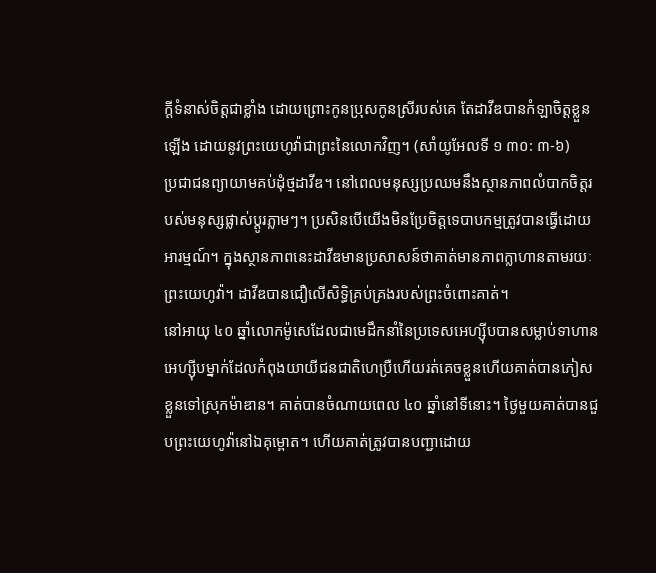ក្ដីទំនាស់ចិត្តជាខ្លាំង ដោយព្រោះកូនប្រុសកូនស្រីរបស់គេ តែដាវីឌបានកំឡាចិត្តខ្លួនឡើង ដោយនូវព្រះយេហូវ៉ាជាព្រះនៃលោកវិញ។ (សាំយូអែលទី ១ ៣០: ៣-៦)
ប្រជាជនព្យាយាមគប់ដុំថ្មដាវីឌ។ នៅពេលមនុស្សប្រឈមនឹងស្ថានភាពលំបាកចិត្តរបស់មនុស្សផ្លាស់ប្តូរភ្លាមៗ។ ប្រសិនបើយើងមិនប្រែចិត្តទេបាបកម្មត្រូវបានធ្វើដោយអារម្មណ៍។ ក្នុងស្ថានភាពនេះដាវីឌមានប្រសាសន៍ថាគាត់មានភាពក្លាហានតាមរយៈព្រះយេហូវ៉ា។ ដាវីឌបានជឿលើសិទ្ធិគ្រប់គ្រងរបស់ព្រះចំពោះគាត់។
នៅអាយុ ៤០ ឆ្នាំលោកម៉ូសេដែលជាមេដឹកនាំនៃប្រទេសអេហ្ស៊ីបបានសម្លាប់ទាហានអេហ្ស៊ីបម្នាក់ដែលកំពុងយាយីជនជាតិហេប្រឺហើយរត់គេចខ្លួនហើយគាត់បានភៀសខ្លួនទៅស្រុកម៉ាឌាន។ គាត់បានចំណាយពេល ៤០ ឆ្នាំនៅទីនោះ។ ថ្ងៃមួយគាត់បានជួបព្រះយេហូវ៉ានៅឯគុម្ពោត។ ហើយគាត់ត្រូវបានបញ្ជាដោយ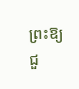ព្រះឱ្យជួ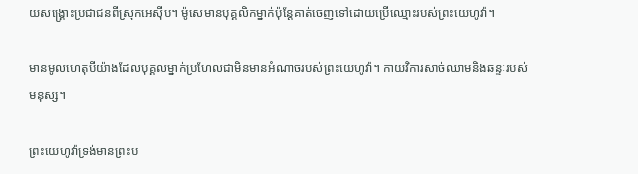យសង្គ្រោះប្រជាជនពីស្រុកអេស៊ីប។ ម៉ូសេមានបុគ្គលិកម្នាក់ប៉ុន្ដែគាត់ចេញទៅដោយប្រើឈ្មោះរបស់ព្រះយេហូវ៉ា។

មានមូលហេតុបីយ៉ាងដែលបុគ្គលម្នាក់ប្រហែលជាមិនមានអំណាចរបស់ព្រះយេហូវ៉ា។ កាយវិការសាច់ឈាមនិងឆន្ទៈរបស់មនុស្ស។

ព្រះយេហូវ៉ាទ្រង់មានព្រះប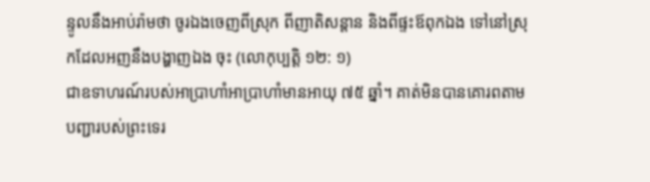ន្ទូលនឹងអាប់រ៉ាមថា ចូរឯងចេញពីស្រុក ពីញាតិសន្តាន និងពីផ្ទះឪពុកឯង ទៅនៅស្រុកដែលអញនឹងបង្ហាញឯង ចុះ (លោកុប្បត្តិ ១២: ១)
ជាឧទាហរណ៍របស់អាប្រាហាំអាប្រាហាំមានអាយុ ៧៥ ឆ្នាំ។ គាត់មិនបានគោរពតាមបញ្ជារបស់ព្រះទេរ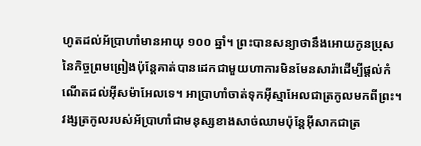ហូតដល់អ័ប្រាហាំមានអាយុ ១០០ ឆ្នាំ។ ព្រះបានសន្យាថានឹងអោយកូនប្រុសនៃកិច្ចព្រមព្រៀងប៉ុន្តែគាត់បានដេកជាមួយហាការមិនមែនសារ៉ាដើម្បីផ្តល់កំណើតដល់អ៊ីសម៉ាអែលទេ។ អាប្រាហាំចាត់ទុកអ៊ីស្មាអែលជាត្រកូលមកពីព្រះ។ វង្សត្រកូលរបស់អ័ប្រាហាំជាមនុស្សខាងសាច់ឈាមប៉ុន្តែអ៊ីសាកជាត្រ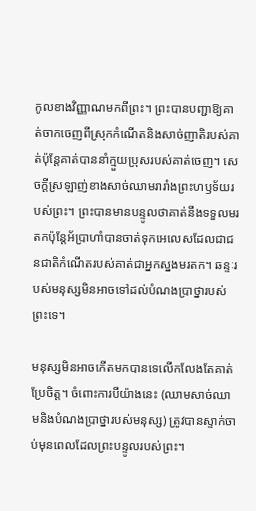កូលខាងវិញ្ញាណមកពីព្រះ។ ព្រះបានបញ្ជាឱ្យគាត់ចាកចេញពីស្រុកកំណើតនិងសាច់ញាតិរបស់គាត់ប៉ុន្តែគាត់បាននាំក្មួយប្រុសរបស់គាត់ចេញ។ សេចក្ដីស្រឡាញ់ខាងសាច់ឈាមរារាំងព្រះហឫទ័យរបស់ព្រះ។ ព្រះបានមានបន្ទូលថាគាត់នឹងទទួលមរតកប៉ុន្តែអ័ប្រាហាំបានចាត់ទុកអេលេសដែលជាជនជាតិកំណើតរបស់គាត់ជាអ្នកស្នងមរតក។ ឆន្ទៈរបស់មនុស្សមិនអាចទៅដល់បំណងប្រាថ្នារបស់ព្រះទេ។

មនុស្សមិនអាចកើតមកបានទេលើកលែងតែគាត់ប្រែចិត្ត។ ចំពោះការបីយ៉ាងនេះ (ឈាមសាច់ឈាមនិងបំណងប្រាថ្នារបស់មនុស្ស) ត្រូវបានស្ទាក់ចាប់មុនពេលដែលព្រះបន្ទូលរបស់ព្រះ។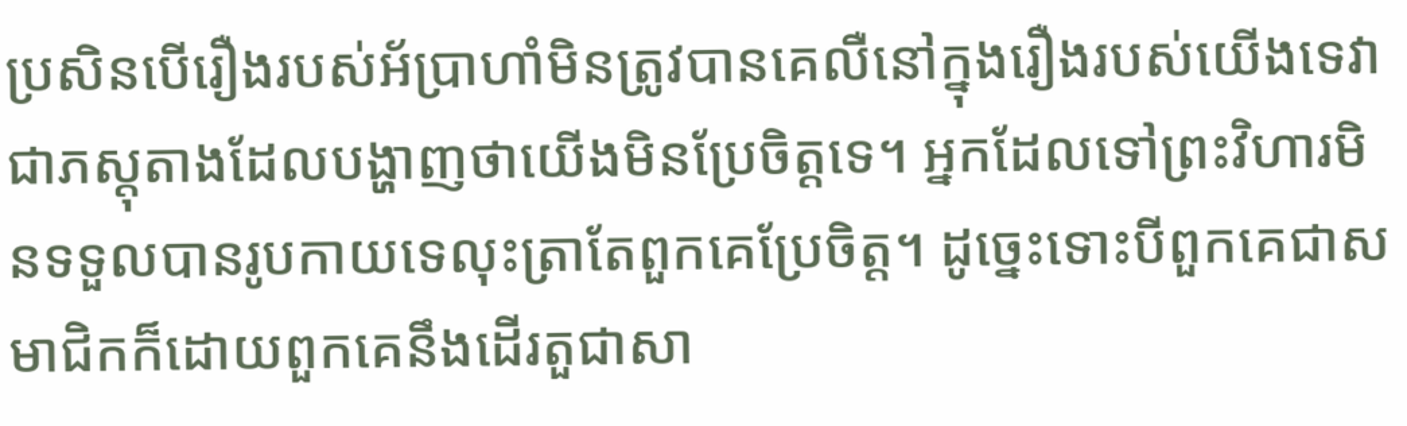ប្រសិនបើរឿងរបស់អ័ប្រាហាំមិនត្រូវបានគេលឺនៅក្នុងរឿងរបស់យើងទេវាជាភស្តុតាងដែលបង្ហាញថាយើងមិនប្រែចិត្តទេ។ អ្នកដែលទៅព្រះវិហារមិនទទួលបានរូបកាយទេលុះត្រាតែពួកគេប្រែចិត្ត។ ដូច្នេះទោះបីពួកគេជាសមាជិកក៏ដោយពួកគេនឹងដើរតួជាសា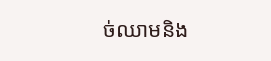ច់ឈាមនិង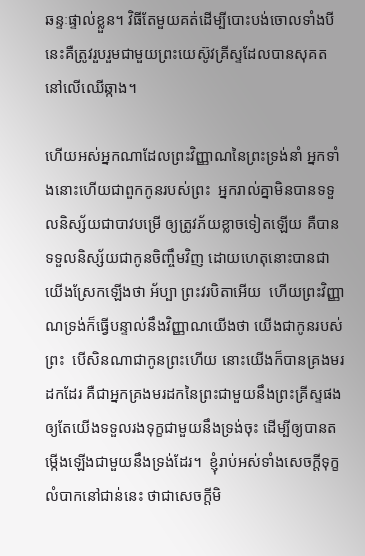ឆន្ទៈផ្ទាល់ខ្លួន។ វិធីតែមួយគត់ដើម្បីបោះបង់ចោលទាំងបីនេះគឺត្រូវរួបរួមជាមួយព្រះយេស៊ូវគ្រីស្ទដែលបានសុគតនៅលើឈើឆ្កាង។

ហើយអស់អ្នកណាដែលព្រះវិញ្ញាណនៃព្រះទ្រង់នាំ អ្នកទាំងនោះហើយជាពួកកូនរបស់ព្រះ  អ្នករាល់គ្នាមិនបានទទួលនិស្ស័យជាបាវបម្រើ ឲ្យត្រូវភ័យខ្លាចទៀតឡើយ គឺបានទទួលនិស្ស័យជាកូនចិញ្ចឹមវិញ ដោយហេតុនោះបានជាយើងស្រែកឡើងថា អ័ប្បា ព្រះវរបិតាអើយ  ហើយព្រះវិញ្ញាណទ្រង់ក៏ធ្វើបន្ទាល់នឹងវិញ្ញាណយើងថា យើងជាកូនរបស់ព្រះ  បើសិនណាជាកូនព្រះហើយ នោះយើងក៏បានគ្រងមរដកដែរ គឺជាអ្នកគ្រងមរដកនៃព្រះជាមួយនឹងព្រះគ្រីស្ទផង ឲ្យតែយើងទទួលរងទុក្ខជាមួយនឹងទ្រង់ចុះ ដើម្បីឲ្យបានតម្កើងឡើងជាមួយនឹងទ្រង់ដែរ។  ខ្ញុំរាប់អស់ទាំងសេចក្ដីទុក្ខលំបាកនៅជាន់នេះ ថាជាសេចក្ដីមិ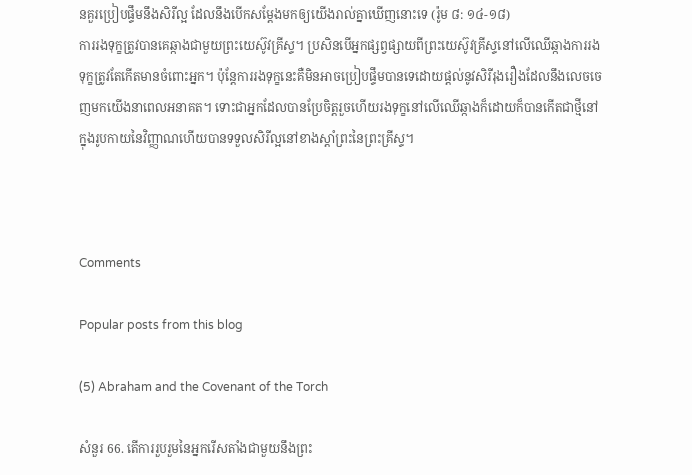នគួរប្រៀបផ្ទឹមនឹងសិរីល្អ ដែលនឹងបើកសម្ដែងមកឲ្យយើងរាល់គ្នាឃើញនោះទេ (រ៉ូម ៨: ១៤-១៨)
ការរងទុក្ខត្រូវបានគេឆ្កាងជាមួយព្រះយេស៊ូវគ្រីស្ទ។ ប្រសិនបើអ្នកផ្សព្វផ្សាយពីព្រះយេស៊ូវគ្រីស្ទនៅលើឈើឆ្កាងការរងទុក្ខត្រូវតែកើតមានចំពោះអ្នក។ ប៉ុន្តែការរងទុក្ខនេះគឺមិនអាចប្រៀបផ្ទឹមបានទេដោយផ្តល់នូវសិរីរុងរឿងដែលនឹងលេចចេញមកយើងនាពេលអនាគត។ ទោះជាអ្នកដែលបានប្រែចិត្ដរួចហើយរងទុក្ខនៅលើឈើឆ្កាងក៏ដោយក៏បានកើតជាថ្មីនៅក្នុងរូបកាយនៃវិញ្ញាណហើយបានទទួលសិរីល្អនៅខាងស្តាំព្រះនៃព្រះគ្រីស្ទ។



Comments

Popular posts from this blog

(5) Abraham and the Covenant of the Torch

សំនួរ 66. តើការរួបរួមនៃអ្នករើសតាំងជាមួយនឹងព្រះ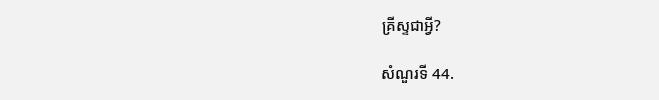គ្រីស្ទជាអ្វី?

សំណួរទី 44.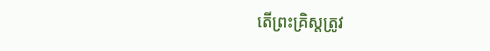តើព្រះគ្រិស្តត្រូវ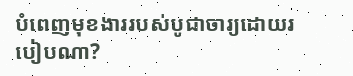បំពេញមុខងាររបស់បូជាចារ្យដោយរបៀបណា?